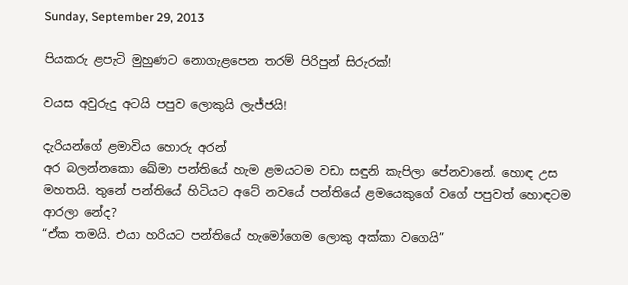Sunday, September 29, 2013

පියකරු ළපැටි මුහුණට නොගැළපෙන තරම් පිරිපුන් සිරුරක්!

වයස අවුරුදු අටයි පපුව ලොකුයි ලැජ්ජයි!

දැරියන්ගේ ළමාවිය හොරු අරන්
අර බලන්නකො ඛේමා පන්තියේ හැම ළමයටම වඩා සඳුනි කැපිලා පේනවානේ. හොඳ උස මහතයි. තුනේ පන්තියේ හිටියට අටේ නවයේ පන්තියේ ළමයෙකුගේ වගේ පපුවත් හොඳටම ආරලා නේද?
“ඒක තමයි. එයා හරියට පන්තියේ හැමෝගෙම ලොකු අක්කා ‍වගෙයි”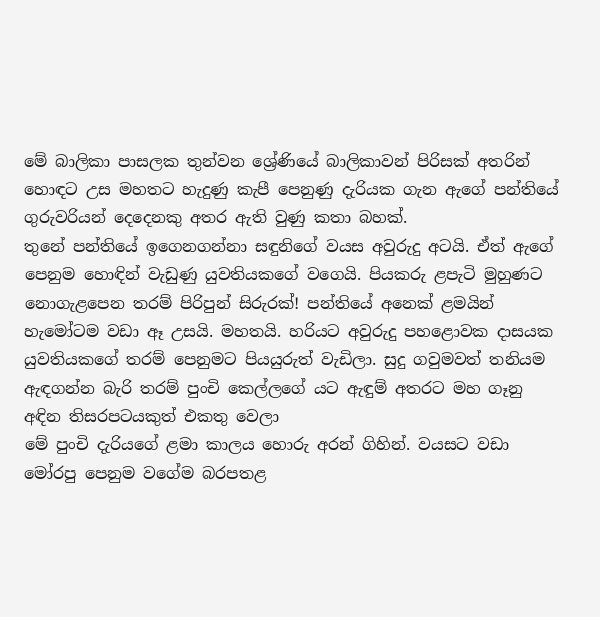මේ බාලිකා පාසලක තුන්වන ශ්‍රේණියේ බාලිකාවන් පිරිසක් අතරින් හොඳට උස මහතට හැදුණු කැපී පෙනුණු දැරියක ගැන ඇගේ පන්තියේ ගුරුවරියන් දෙදෙනකු අතර ඇති වුණු කතා බහක්.
තුනේ පන්තියේ ඉගෙනගන්නා සඳුනිගේ වයස අවුරුදු අටයි. ඒත් ඇගේ පෙනුම හොඳින් වැඩුණු යුවතියකගේ වගෙයි. පියකරු ළපැටි මුහුණට නොගැළපෙන තරම් පිරිපුන් සිරුරක්! පන්තියේ අනෙක් ළමයින් හැමෝටම වඩා ඈ උසයි. මහතයි. හරියට අවුරුදු පහළොවක දාසයක යුවතියකගේ තරම් පෙනුමට පියයුරුත් වැඩිලා. සුදු ගවුමවත් තනියම ඇඳගන්න බැරි තරම් පුංචි කෙල්ලගේ යට ඇඳුම් අතරට මහ ගෑනු අඳින තිසරපටයකුත් එකතු වෙලා
මේ පුංචි දැරියගේ ළමා කාලය හොරු අරන් ගිහින්. වයසට වඩා මෝරපු පෙනුම වගේම බරපතළ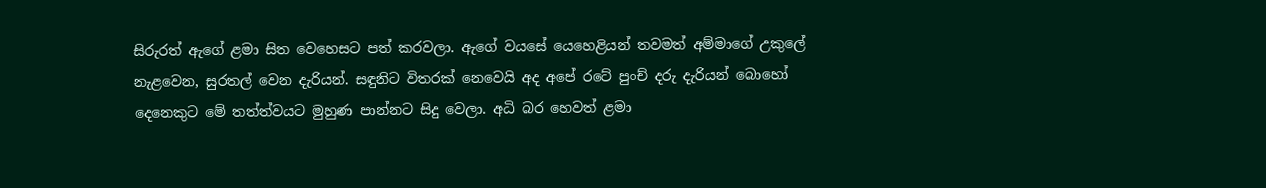සිරුරත් ඇගේ ළමා සිත වෙහෙසට පත් කරවලා. ඇගේ වයසේ යෙහෙළියන් තවමත් අම්මාගේ උකුලේ නැළවෙන, සුරතල් වෙන දැරියන්. සඳුනිට විතරක් නෙවෙයි අද අපේ රටේ පුංච් දරු දැරියන් බොහෝ දෙනෙකුට මේ තත්ත්වයට මුහුණ පාන්නට සිදු වෙලා. අධි බර හෙවත් ළමා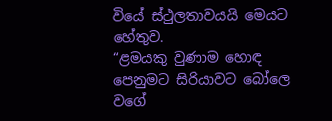වියේ ස්ථුලතාවයයි මෙයට හේතුව.
“ළමයකු වුණාම හොඳ පෙනුමට සිරියාවට බෝලෙ වගේ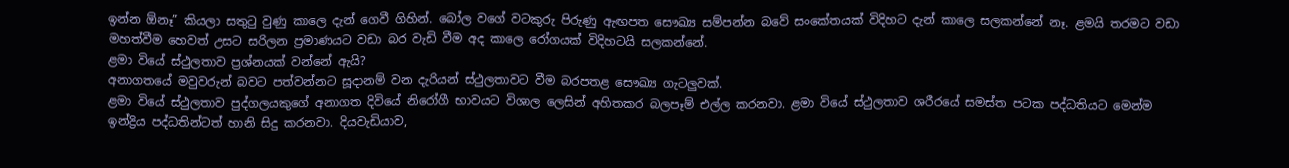ඉන්න ඕනෑ” කියලා සතුටු වුණු කාලෙ දැන් ගෙවී ගිහින්. බෝල වගේ වටකුරු පිරුණු ඇඟපත සෞඛ්‍ය සම්පන්න බවේ සංකේතයක් විදිහට දැන් කාලෙ සලකන්නේ නෑ. ළමයි තරමට වඩා මහත්වීම හෙවත් උසට සරිලන ප්‍රමාණයට වඩා බර වැඩි වීම අද කාලෙ රෝගයක් විදිහටයි සලකන්නේ.
ළමා වියේ ස්ථුලතාව ප්‍රශ්නයක් වන්නේ ඇයි?
අනාගතයේ මවුවරුන් බවට පත්වන්නට සූදානම් වන දැරියන් ස්ථුලතාවට වීම බරපතළ සෞඛ්‍ය ගැටලුවක්.
ළමා වියේ ස්ථුලතාව පුද්ගලයකුගේ අනාගත දිවියේ නිරෝගී භාවයට විශාල ලෙසින් අහිතකර බලපෑම් එල්ල කරනවා. ළමා වියේ ස්ථුලතාව ශරීරයේ සමස්ත පටක පද්ධතියට මෙන්ම ඉන්ද්‍රිය පද්ධතින්ටත් හානි සිදු කරනවා. දියවැඩියාව,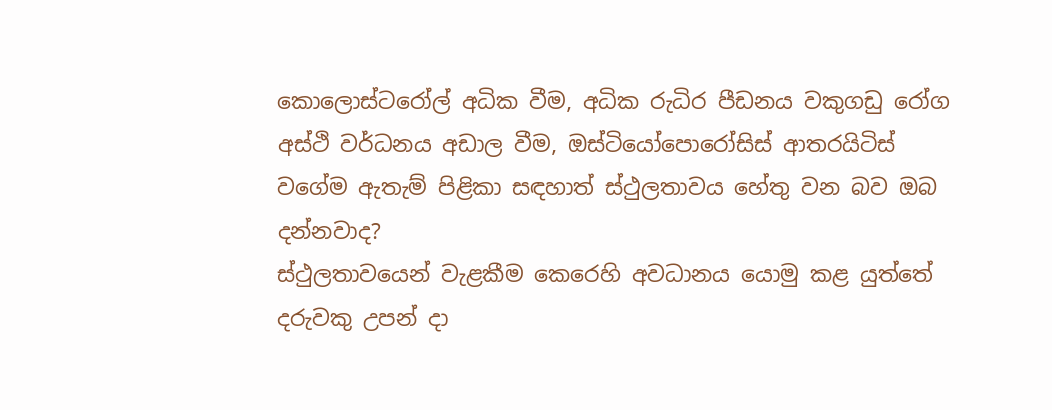කොලොස්ටරෝල් අධික වීම, අධික රුධිර පීඩනය වකුගඩු රෝග අස්ථි වර්ධනය අඩාල වීම, ඔස්ටියෝපො‍රෝසිස් ආතරයිටිස් වගේම ඇතැම් පිළිකා සඳහාත් ස්ථුලතාවය හේතු වන බව ඔබ දන්නවාද?
ස්ථුලතාවයෙන් වැළකීම කෙරෙහි අවධානය යොමු කළ යුත්තේ දරුවකු උපන් දා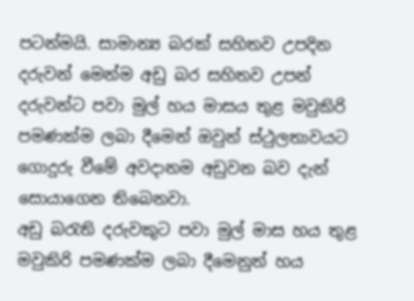පටන්මයි. සාමාන්‍ය බරක් සහිතව උපදින දරුවන් මෙන්ම අඩු බර සහිතව උපන් දරුවන්ට පවා මුල් හය මාසය තුළ මවුකිරි පමණක්ම ලබා දීමෙන් ඔවුන් ස්ථුලතාවයට ගොදුරු වීමේ අවදානම අඩුවන බව දැන් සොයාගෙන තිබෙනවා.
අඩු බරැති දරුවකුට පවා මුල් මාස හය තුළ මවුකිරි පමණක්ම ලබා දීමෙනුත් හය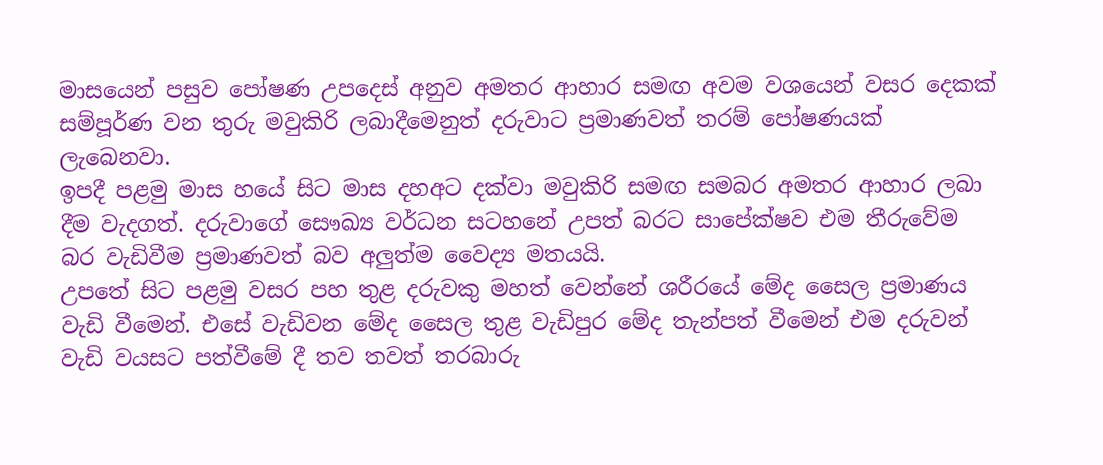මාසයෙන් පසුව‍ පෝෂණ උපදෙස් අනුව අමතර ආහාර සමඟ අවම වශයෙන් වසර දෙකක් සම්පූර්ණ වන තුරු මවුකිරි ලබාදීමෙනුත් දරුවාට ප්‍රමාණවත් තරම් පෝෂණයක් ලැබෙනවා.
ඉපදී පළමු මාස හයේ සිට මාස දහඅට දක්වා මවුකිරි සමඟ සමබර අමතර ආහාර ලබා දීම වැදගත්. දරුවාගේ සෞඛ්‍ය වර්ධන සටහනේ උපත් බරට සාපේක්ෂව එම තීරුවේම බර වැඩිවීම ප්‍රමාණවත් බව අලුත්ම වෛද්‍ය මතයයි.
උපතේ සිට පළමු වසර පහ තුළ දරුවකු මහත් වෙන්නේ ශරීරයේ මේද සෛල ප්‍රමාණය වැඩි වීමෙන්. එසේ වැඩිවන මේද සෛල තුළ වැඩිපුර මේද තැන්පත් වීමෙන් එම දරුවන් වැඩි වයසට පත්වීමේ දී තව තවත් තරබාරු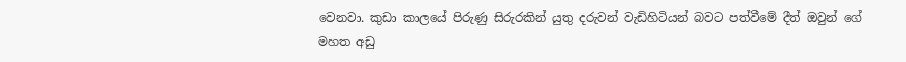වෙනවා. කුඩා කාලයේ පිරුණු සිරුරකින් යුතු දරුවන් වැඩිහිටියන් බවට පත්වීමේ දීත් ඔවුන් ගේ මහත අඩු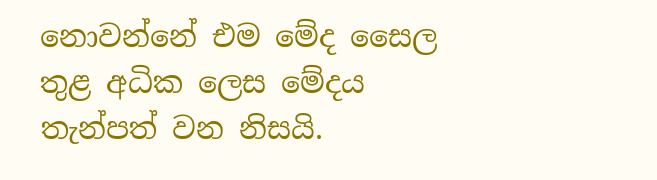නොවන්නේ එම මේද සෛල තුළ අධික ලෙස මේදය තැන්පත් වන නිසයි.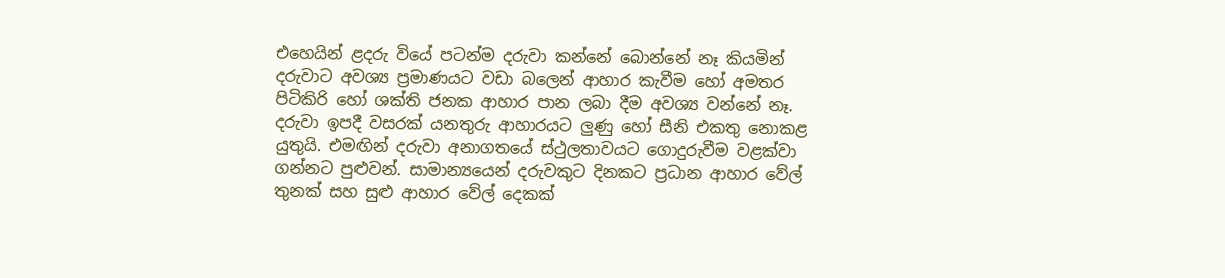එහෙයින් ළදරු වියේ පටන්ම දරුවා කන්නේ බොන්නේ නෑ කියමින් දරුවාට අවශ්‍ය ප්‍රමාණයට වඩා බලෙන් ආහාර කැවීම හෝ අමතර පිටිකිරි හෝ ශක්ති ජනක ආහාර පාන ලබා දීම අවශ්‍ය වන්නේ නෑ.
දරුවා ඉපදී වසරක් යනතුරු ආහාරයට ලුණු හෝ සීනි එකතු නොකළ යුතුයි. එමඟින් දරුවා අනාගතයේ ස්ථුලතාවයට ගොදුරුවීම වළක්වා ගන්නට පුළුවන්. සාමාන්‍යයෙන් දරුවකුට දිනකට ප්‍රධාන ආහාර වේල් තුනක් සහ සුළු ආහා‍ර වේල් දෙකක්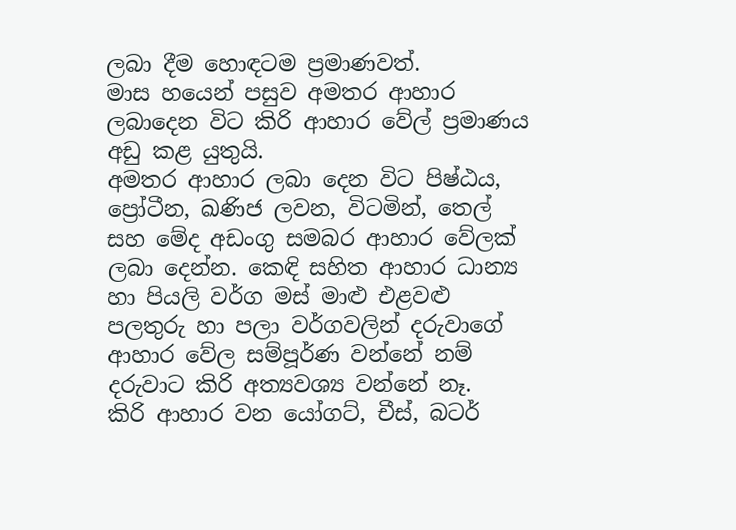ලබා දීම හොඳටම ප්‍රමාණවත්.
මාස හයෙන් පසුව අමතර ආහාර ලබාදෙන විට කිරි ආහාර වේල් ප්‍රමාණය අඩු කළ යුතුයි.
අමතර ආහාර ලබා දෙන විට පිෂ්ඨය, ප්‍රෝටීන, ඛණිජ ලවන, විටමින්, තෙල් සහ මේද අඩංගු සමබර ආහාර වේලක් ලබා දෙන්න. කෙඳි සහිත ආහාර ධාන්‍ය හා පියලි වර්ග මස් මාළු එළවළු පලතුරු හා පලා වර්ගවලින් දරුවාගේ ආහාර වේල සම්පූර්ණ වන්නේ නම් දරුවාට කිරි අත්‍යවශ්‍ය වන්නේ නෑ.
කිරි ආහාර වන යෝගට්, චීස්, බටර්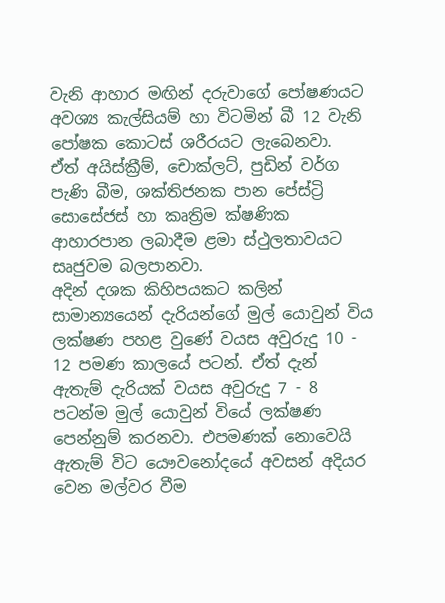වැනි ආහාර මඟින් දරුවාගේ පෝෂණයට අවශ්‍ය කැල්සියම් හා විටමින් බී 12 වැනි පෝෂක කොටස් ශරීරයට ලැබෙනවා.
ඒත් අයිස්ක්‍රීම්, චොක්ලට්, පුඩින් වර්ග පැණි බීම, ශක්තිජනක පාන පේස්ට්‍රි සොසේජස් හා කෘත්‍රිම ක්ෂණික ආහාරපාන ලබාදීම ළමා ස්ථුලතාවයට සෘජුවම බලපානවා.
අදින් දශක කිහිපයකට කලින් සාමාන්‍යයෙන් දැරියන්ගේ මුල් යොවුන් විය ලක්ෂණ පහළ වුණේ වයස අවුරුදු 10 - 12 පමණ කාලයේ පටන්. ඒත් දැන් ඇතැම් දැරියක් වයස අවුරුදු 7 - 8 පටන්ම මුල් යොවුන් වියේ ලක්ෂණ පෙන්නුම් කරනවා. එපමණක් නොවෙයි ඇතැම් විට යෞවනෝදයේ අවසන් අදියර වෙන මල්වර වීම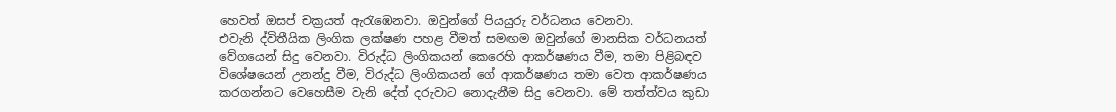හෙවත් ඔසප් චක්‍රයත් ඇරැඹෙනවා. ඔවුන්ගේ පියයුරු වර්ධනය වෙනවා.
එවැනි ද්විතීයික ලිංගික ලක්ෂණ පහළ වීමත් සමඟම ඔවුන්ගේ මානසික වර්ධනයත් වේගයෙන් සිදු වෙනවා. විරුද්ධ ලිංගිකයන් කෙරෙහි ආකර්ෂණය වීම, තමා පිළිබඳව විශේෂයෙන් උනන්දු වීම, විරුද්ධ ලිංගිකයන් ගේ ආකර්ෂණය තමා වෙත ආකර්ෂණය කරගන්නට වෙහෙසීම වැනි දේත් දරුවාට නොදැනීම සිදු වෙනවා. මේ තත්ත්වය කුඩා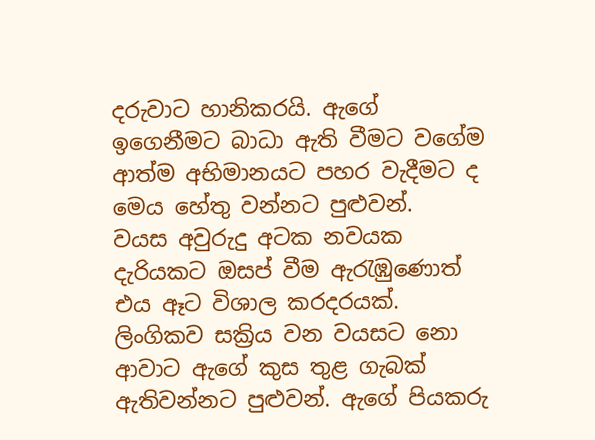දරුවාට හානිකරයි. ඇගේ ඉගෙනීමට බාධා ඇති වීමට වගේම ආත්ම අභිමානයට පහර වැදීමට ද මෙය හේතු වන්නට පුළුවන්.
වයස අවුරුදු අටක නවයක දැරියකට ඔසප් වීම ඇරැඹුණොත් එය ඈට විශාල කරදරයක්. ලිංගිකව සක්‍රිය වන වයසට නො ආවාට ඇගේ කුස තුළ ගැබක් ඇතිවන්නට පුළුවන්. ඇගේ පියකරු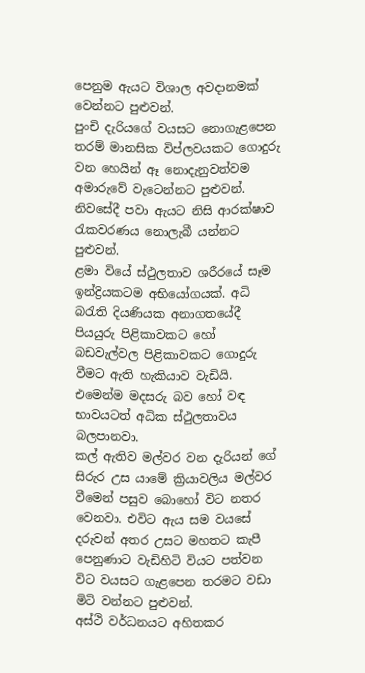පෙනුම ඇයට විශාල අවදානමක් වෙන්නට පුළුවන්.
පුංචි දැරියගේ වයසට නොගැළපෙන තරම් මානසික විප්ලවයකට ගොදුරු වන හෙයින් ඈ නොදැනුවත්වම අමාරුවේ වැටෙන්නට පුළුවන්. නිවසේදී පවා ඇයට නිසි ආරක්ෂාව රැකවරණය නොලැබී යන්නට පුළුවන්.
ළමා වියේ ස්ථුලතාව ශරීරයේ සෑම ඉන්ද්‍රියකටම අභියෝගයක්. අධි බරැති දියණියක අනාගතයේදී පියයුරු පිළිකාවකට හෝ බඩවැල්වල පිළිකාවකට ගොදුරු වීමට ඇති හැකියාව වැඩියි. එමෙන්ම මදසරු බව හෝ වඳ භාවයටත් අධික ස්ථුලතාවය බලපානවා.
කල් ඇතිව මල්වර වන දැරියන් ගේ සිරුර උස යාමේ ක්‍රියාවලිය මල්වර වීමෙන් පසුව බොහෝ විට නතර වෙනවා. එවිට ඇය සම වයසේ දරුවන් අතර උසට මහතට කැපී පෙනුණාට වැඩිහිටි වියට පත්වන විට වයසට ගැළපෙන තරමට වඩා මිටි වන්නට පුළුවන්.
අස්ථි වර්ධනයට අහිතකර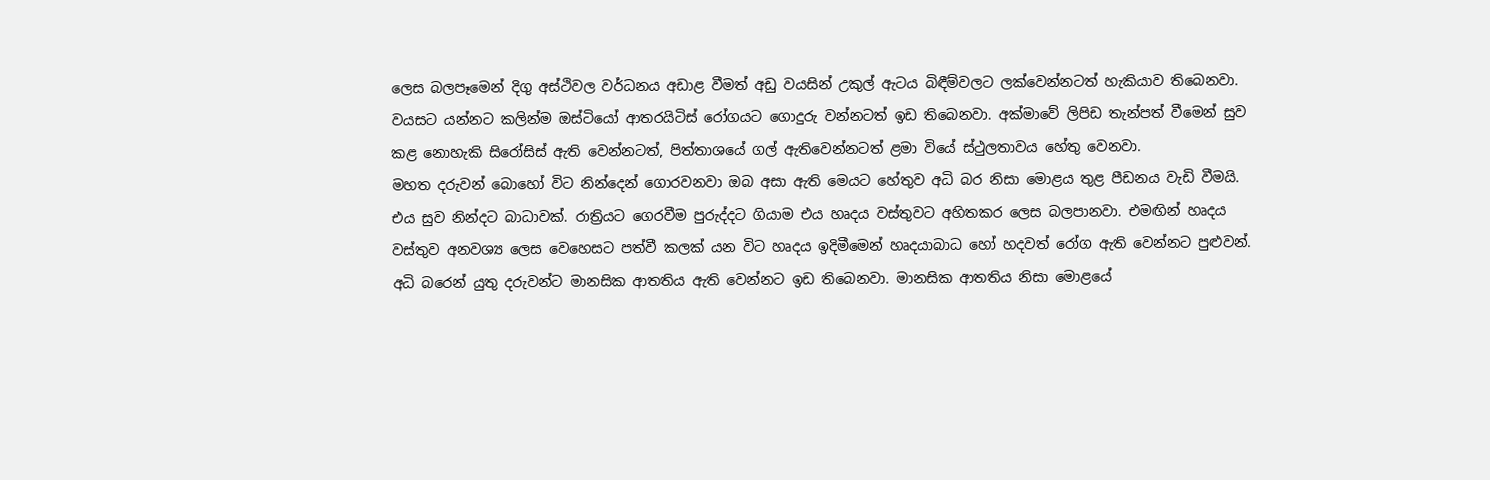ලෙස බලපෑමෙන් දිගු අස්ථිවල වර්ධනය අඩාළ වීමත් අඩු වයසින් උකුල් ඇටය බිඳීම්වලට ලක්වෙන්නටත් හැකියාව තිබෙනවා. වයසට යන්නට කලින්ම ඔස්ටියෝ ආතරයිටිස් රෝගයට ගොදුරු වන්නටත් ඉඩ තිබෙනවා. අක්මාවේ ලිපිඩ තැන්පත් වීමෙන් සුව කළ නොහැකි සිරෝසිස් ඇති වෙන්නටත්, පිත්තාශයේ ගල් ඇතිවෙන්නටත් ළමා වියේ ස්ථුලතාවය හේතු වෙනවා.
මහත දරුවන් බොහෝ විට නින්දෙන් ගොරවනවා ඔබ අසා ඇති මෙයට හේතුව අධි බර නිසා මොළය තුළ පීඩනය වැඩි වීමයි. එය සුව නින්දට බාධාවක්. රාත්‍රියට ගෙරවීම පුරුද්දට ගියාම එය හෘදය වස්තුවට අහිතකර ලෙස බලපානවා. එමඟින් හෘදය වස්තුව අනවශ්‍ය ලෙස වෙහෙසට පත්වී කලක් යන විට හෘදය ඉදිමීමෙන් හෘදයාබාධ හෝ හදවත් රෝග ඇති වෙන්නට පුළුවන්.
අධි බරෙන් යුතු දරුවන්ට මානසික ආතතිය ඇති වෙන්නට ඉඩ තිබෙනවා. මානසික ආතතිය නිසා මොළයේ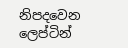නිපදවෙන ලෙප්ටින්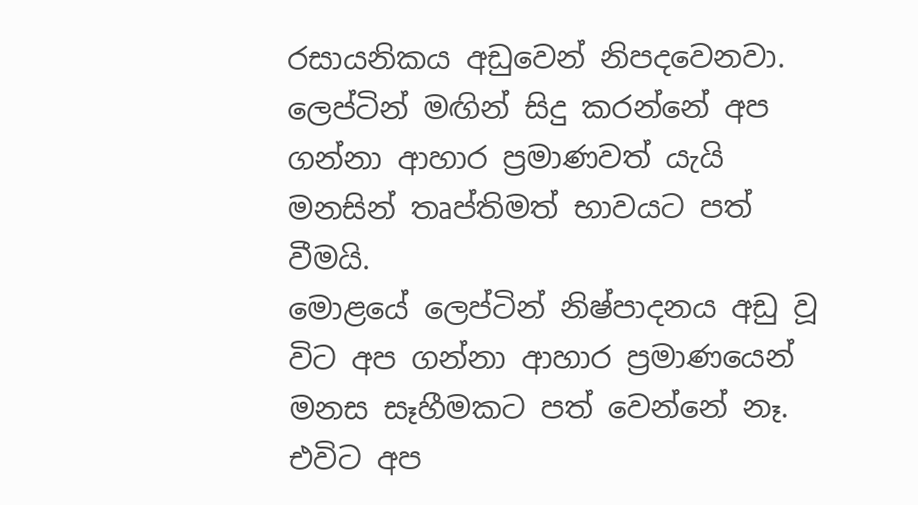රසායනිකය අඩුවෙන් නිපදවෙනවා. ලෙප්ටින් මඟින් සිදු කරන්නේ අප ගන්නා ආහාර ප්‍රමාණවත් යැයි මනසින් තෘප්තිමත් භාවයට පත් වීමයි.
මොළයේ ලෙප්ටින් නිෂ්පාදනය අඩු වූ විට අප ගන්නා ආහාර ප්‍රමාණයෙන් මනස සෑහීමකට පත් වෙන්නේ නෑ. එවිට අප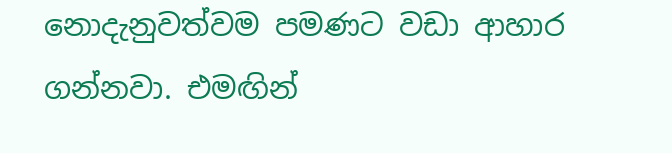නොදැනුවත්වම පමණට වඩා ආහාර ගන්නවා. එමඟින්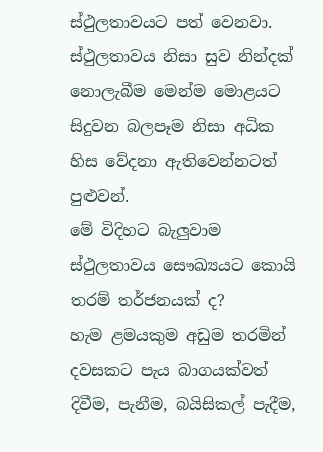ස්ථුලතාවයට පත් වෙනවා. ස්ථුලතාවය නිසා සුව නින්දක් නොලැබීම මෙන්ම මොළයට සිදුවන බලපෑම නිසා අධික හිස වේදනා ඇතිවෙන්නටත් පුළුවන්.
මේ විදිහට බැලුවාම ස්ථුලතාවය සෞඛ්‍යයට කොයි තරම් තර්ජනයක් ද?
හැම ළමයකුම අඩුම තරමින් දවසකට පැය බාගයක්වත් දිවීම, පැනීම, බයිසිකල් පැදීම,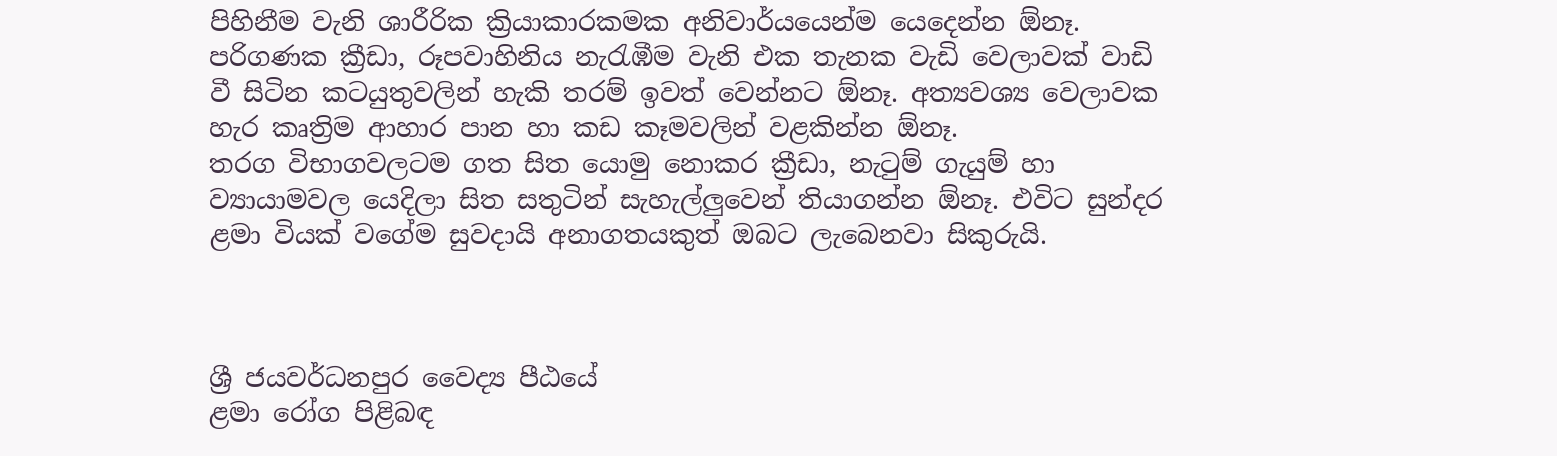පිහිනීම වැනි ශාරීරික ක්‍රියාකාරකමක අනිවාර්යයෙන්ම යෙදෙන්න ඕනෑ. පරිගණක ක්‍රීඩා, රූපවාහිනිය නැරැඹීම වැනි එක තැනක වැඩි වෙලාවක් වාඩි වී සිටින කටයුතුවලින් හැකි තරම් ඉවත් වෙන්නට ඕනෑ. අත්‍යවශ්‍ය වෙලාවක හැර කෘත්‍රිම ආහාර පාන හා කඩ කෑමවලින් වළකින්න ඕනෑ.
තරග විභාගවලටම ගත සිත යොමු නොකර ක්‍රීඩා, නැටුම් ගැයුම් හා ව්‍යායාමවල යෙදිලා සිත සතුටින් සැහැල්ලුවෙන් තියාගන්න ඕනෑ. එවිට සුන්දර ළමා වියක් වගේම සුවදායි අනාගතයකුත් ඔබට ලැබෙනවා සිකුරුයි.



ශ්‍රී ජයවර්ධනපුර වෛද්‍ය පීඨයේ
ළමා රෝග පිළිබඳ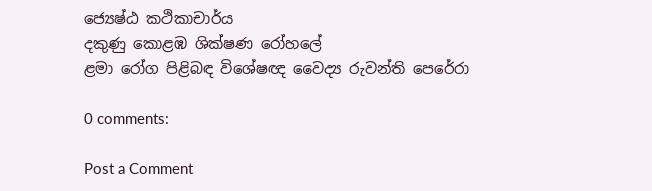ජ්‍යෙෂ්ඨ කථිකාචාර්ය
දකුණු කොළඹ ශික්ෂණ රෝහලේ
ළමා රෝග පිළිබඳ විශේෂඥ වෛද්‍ය රුවන්ති පෙරේරා

0 comments:

Post a Comment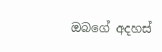ඔබගේ අදහස්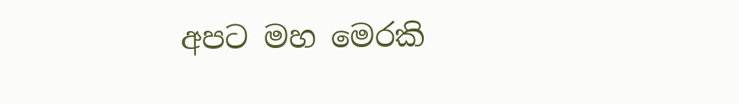අපට මහ මෙරකි